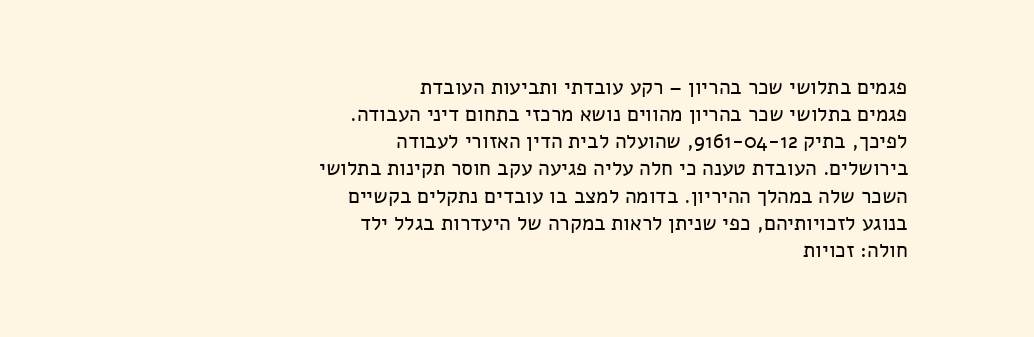פגמים בתלושי שכר בהריון – רקע עובדתי ותביעות העובדת
פגמים בתלושי שכר בהריון מהווים נושא מרכזי בתחום דיני העבודה. לפיכך, בתיק 9161-04-12, שהועלה לבית הדין האזורי לעבודה בירושלים. העובדת טענה כי חלה עליה פגיעה עקב חוסר תקינות בתלושי השכר שלה במהלך ההיריון. בדומה למצב בו עובדים נתקלים בקשיים בנוגע לזכויותיהם, כפי שניתן לראות במקרה של היעדרות בגלל ילד חולה: זכויות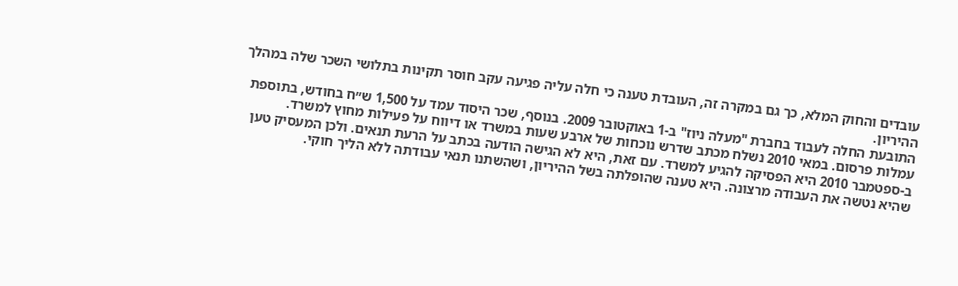עובדים והחוק המלא, כך גם במקרה זה, העובדת טענה כי חלה עליה פגיעה עקב חוסר תקינות בתלושי השכר שלה במהלך ההיריון.
התובעת החלה לעבוד בחברת "מעלה ניוז" ב‑1 באוקטובר 2009. בנוסף, שכר היסוד עמד על 1,500 ש״ח בחודש, בתוספת עמלות פרסום. במאי 2010 נשלח מכתב שדרש נוכחות של ארבע שעות במשרד או דיווח על פעילות מחוץ למשרד.
ב‑ספטמבר 2010 היא הפסיקה להגיע למשרד. עם זאת, היא לא הגישה הודעה בכתב על הרעת תנאים. ולכן המעסיק טען שהיא נטשה את העבודה מרצונה. היא טענה שהופלתה בשל ההיריון, ושהשתנו תנאי עבודתה ללא הליך חוקי.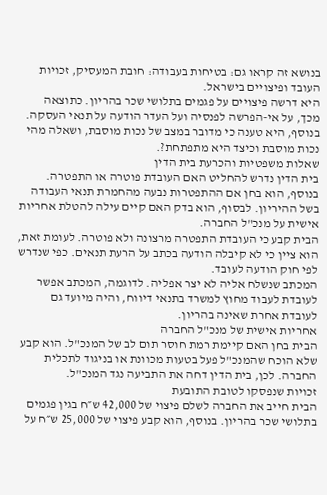בנושא זה קראו גם: בטיחות בעבודה: חובת המעסיק, זכויות העובד ופיצויים בישראל.
היא דרשה פיצויים על פגמים בתלושי שכר בהריון. כתוצאה מכך, על אי‑הפרשה לפנסיה ועל העדר הודעה על תנאי העסקה. בנוסף, היא טענה כי מדובר במצב של נכות מוסבת, ושאלה מהי נכות מוסבת וכיצד היא מתפתחת?.
שאלות משפטיות והכרעת בית הדין
בית הדין נדרש להחליט האם העובדת פוטרה או התפטרה. בנוסף, הוא בחן אם ההתפטרות נבעה מהחמרת תנאי העבודה בשל ההיריון. לבסוף, הוא בדק האם קיים עילה להטלת אחריות אישית על מנכ"ל החברה.
הבית קבע כי העובדת התפטרה מרצונה ולא פוטרה. לעומת זאת, הוא ציין כי לא קיבלה הודעה בכתב על הרעת תנאים. כפי שנדרש לפי חוק הודעה לעובד.
המכתב שנשלח אליה לא יצר אפליה. לדוגמה, המכתב אפשר לעובדת לעבוד מחוץ למשרד בתנאי דיווח, והיה מיועד גם לעובדת אחרת שאינה בהריון.
אחריות אישית של מנכ"ל החברה
הבית בחן האם קיימת רמת חוסר תום לב של המנכ"ל. הוא קבע שלא הוכח שהמנכ"ל פעל בטעות מכוונת או בניגוד לתכלית החברה. לכן, בית הדין דחה את התביעה נגד המנכ"ל.
זכויות שנפסקו לטובת התובעת
הבית חייב את החברה לשלם פיצוי של 42,000 ש״ח בגין פגמים בתלושי שכר בהריון. בנוסף, הוא קבע פיצוי של 25,000 ש״ח על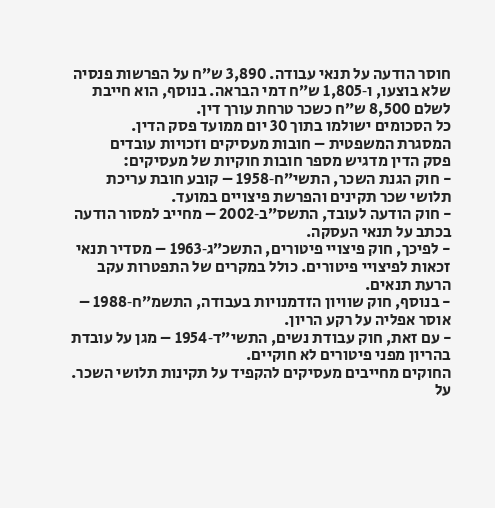חוסר הודעה על תנאי עבודה. 3,890 ש״ח על הפרשות פנסיה שלא בוצעו, ו‑1,805 ש״ח דמי הבראה. בנוסף, הוא חייבת לשלם 8,500 ש״ח כשכר טרחת עורך דין.
כל הסכומים ישולמו בתוך 30 יום ממועד פסק הדין.
המסגרת המשפטית – חובות מעסיקים וזכויות עובדים
פסק הדין מדגיש מספר חובות חוקיות של מעסיקים:
- חוק הגנת השכר, התשי״ח‑1958 – קובע חובת עריכת תלושי שכר תקינים והפרשת פיצויים במועד.
- חוק הודעה לעובד, התשס״ב‑2002 – מחייב למסור הודעה בכתב על תנאי העסקה.
- לפיכך, חוק פיצויי פיטורים, התשכ״ג‑1963 – מסדיר תנאי זכאות לפיצויי פיטורים. כולל במקרים של התפטרות עקב הרעת תנאים.
- בנוסף, חוק שוויון הזדמנויות בעבודה, התשמ״ח‑1988 – אוסר אפליה על רקע הריון.
- עם זאת, חוק עבודת נשים, התשי״ד‑1954 – מגן על עובדת בהריון מפני פיטורים לא חוקיים.
החוקים מחייבים מעסיקים להקפיד על תקינות תלושי השכר. על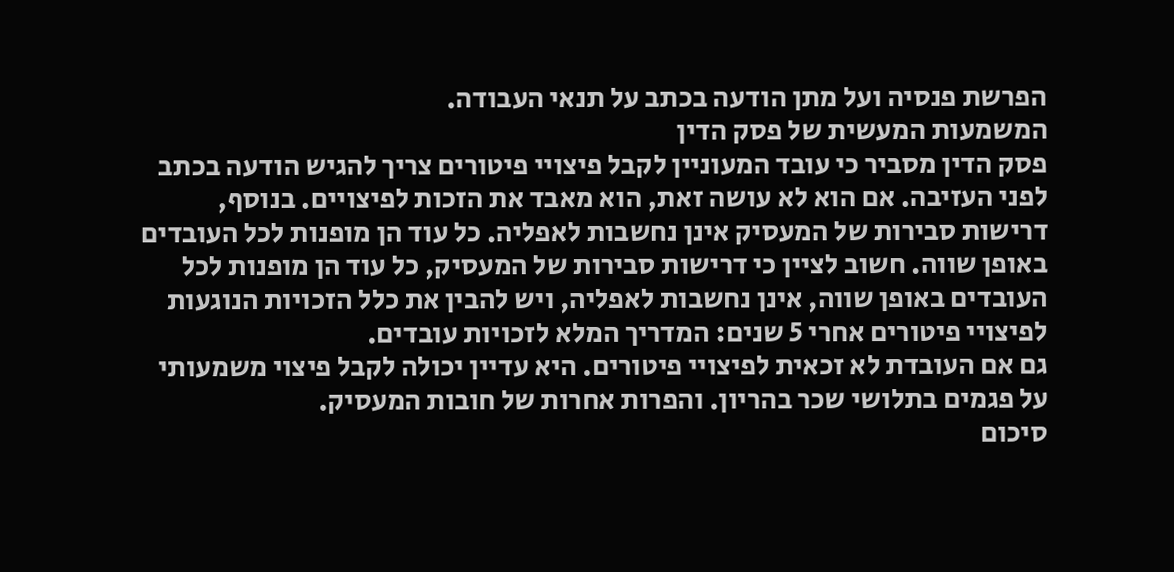הפרשת פנסיה ועל מתן הודעה בכתב על תנאי העבודה.
המשמעות המעשית של פסק הדין
פסק הדין מסביר כי עובד המעוניין לקבל פיצויי פיטורים צריך להגיש הודעה בכתב לפני העזיבה. אם הוא לא עושה זאת, הוא מאבד את הזכות לפיצויים. בנוסף, דרישות סבירות של המעסיק אינן נחשבות לאפליה. כל עוד הן מופנות לכל העובדים באופן שווה. חשוב לציין כי דרישות סבירות של המעסיק, כל עוד הן מופנות לכל העובדים באופן שווה, אינן נחשבות לאפליה, ויש להבין את כלל הזכויות הנוגעות לפיצויי פיטורים אחרי 5 שנים: המדריך המלא לזכויות עובדים.
גם אם העובדת לא זכאית לפיצויי פיטורים. היא עדיין יכולה לקבל פיצוי משמעותי על פגמים בתלושי שכר בהריון. והפרות אחרות של חובות המעסיק.
סיכום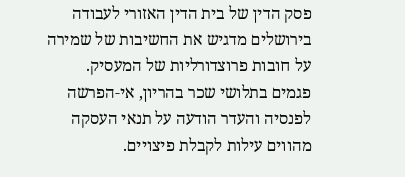פסק הדין של בית הדין האזורי לעבודה בירושלים מדגיש את החשיבות של שמירה על חובות פרוצדורליות של המעסיק. פגמים בתלושי שכר בהריון, אי‑הפרשה לפנסיה והעדר הודעה על תנאי העסקה מהווים עילות לקבלת פיצויים.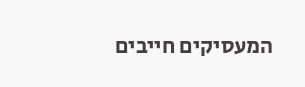המעסיקים חייבים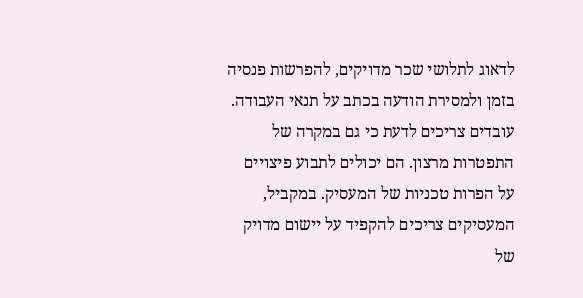לדאוג לתלושי שכר מדויקים, להפרשות פנסיה בזמן ולמסירת הודעה בכתב על תנאי העבודה.
עובדים צריכים לדעת כי גם במקרה של התפטרות מרצון. הם יכולים לתבוע פיצויים על הפרות טכניות של המעסיק. במקביל, המעסיקים צריכים להקפיד על יישום מדויק של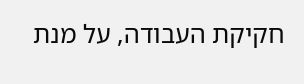חקיקת העבודה, על מנת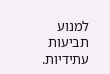למנוע תביעות עתידיות.